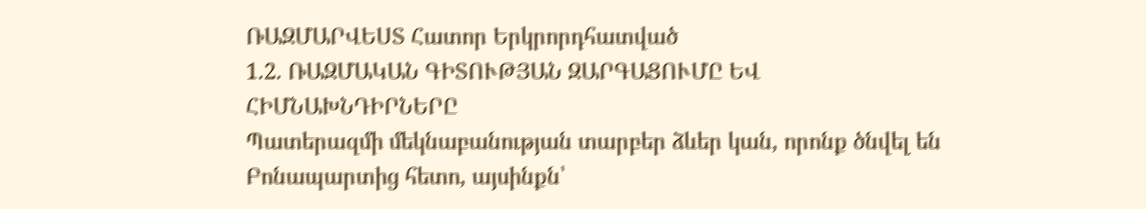ՌԱԶՄԱՐՎԵՍՏ Հատոր Երկրորդհատված
1.2. ՌԱԶՄԱԿԱՆ ԳԻՏՈՒԹՅԱՆ ԶԱՐԳԱՑՈՒՄԸ ԵՎ ՀԻՄՆԱԽՆԴԻՐՆԵՐԸ
Պատերազմի մեկնաբանության տարբեր ձևեր կան, որոնք ծնվել են Բոնապարտից հետո, այսինքն՝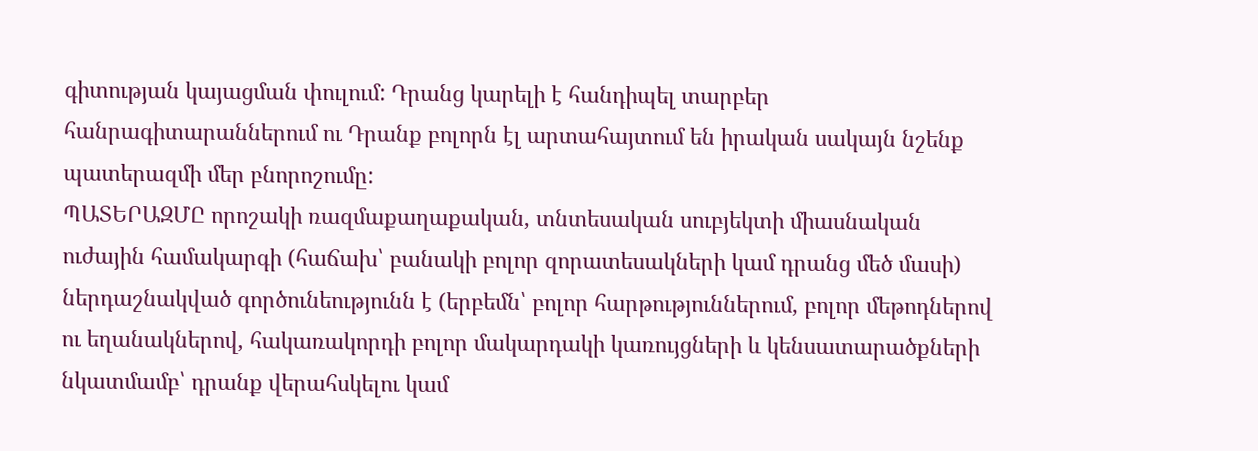գիտության կայացման փուլում: Դրանց կարելի է հանդիպել տարբեր հանրագիտարաններում ու Դրանք բոլորն էլ արտահայտում են իրական սակայն նշենք պատերազմի մեր բնորոշումը:
ՊԱՏԵՐԱԶՄԸ որոշակի ռազմաքաղաքական, տնտեսական սուբյեկտի միասնական ուժային համակարգի (հաճախ՝ բանակի բոլոր զորատեսակների կամ դրանց մեծ մասի) ներդաշնակված գործունեությունն է (երբեմն՝ բոլոր հարթություններում, բոլոր մեթոդներով ու եղանակներով, հակառակորդի բոլոր մակարդակի կառույցների և կենսատարածքների նկատմամբ՝ դրանք վերահսկելու կամ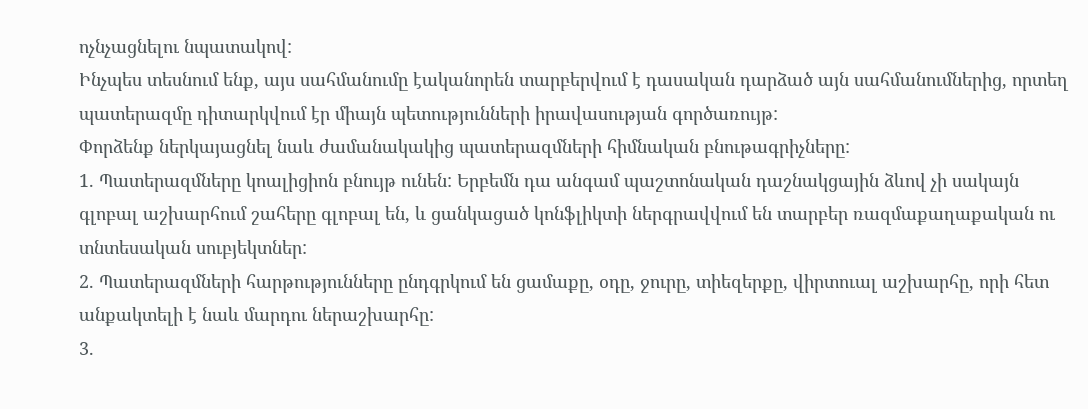ոչնչացնելու նպատակով:
Ինչպես տեսնում ենք, այս սահմանումը էականորեն տարբերվում է դասական դարձած այն սահմանումներից, որտեղ պատերազմը դիտարկվում էր միայն պետությունների իրավասության գործառույթ:
Փորձենք ներկայացնել նաև ժամանակակից պատերազմների հիմնական բնութագրիչները:
1. Պատերազմները կոալիցիոն բնույթ ունեն: Երբեմն դա անգամ պաշտոնական դաշնակցային ձևով չի սակայն գլոբալ աշխարհում շահերը գլոբալ են, և ցանկացած կոնֆլիկտի ներգրավվում են տարբեր ռազմաքաղաքական ու տնտեսական սուբյեկտներ:
2. Պատերազմների հարթությունները ընդգրկում են ցամաքը, օդը, ջուրը, տիեզերքը, վիրտուալ աշխարհը, որի հետ անքակտելի է նաև մարդու ներաշխարհը:
3.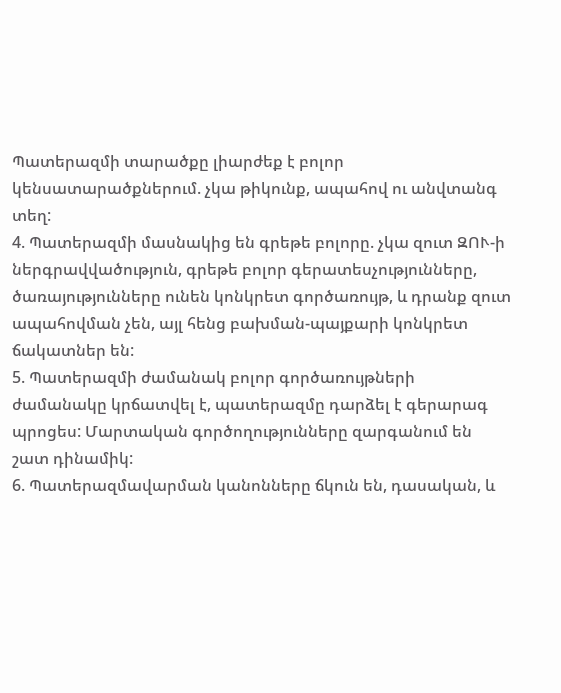Պատերազմի տարածքը լիարժեք է բոլոր կենսատարածքներում. չկա թիկունք, ապահով ու անվտանգ տեղ:
4. Պատերազմի մասնակից են գրեթե բոլորը. չկա զուտ ԶՈՒ-ի ներգրավվածություն, գրեթե բոլոր գերատեսչությունները, ծառայությունները ունեն կոնկրետ գործառույթ, և դրանք զուտ ապահովման չեն, այլ հենց բախման-պայքարի կոնկրետ ճակատներ են:
5. Պատերազմի ժամանակ բոլոր գործառույթների ժամանակը կրճատվել է, պատերազմը դարձել է գերարագ պրոցես: Մարտական գործողությունները զարգանում են շատ դինամիկ:
6. Պատերազմավարման կանոնները ճկուն են, դասական, և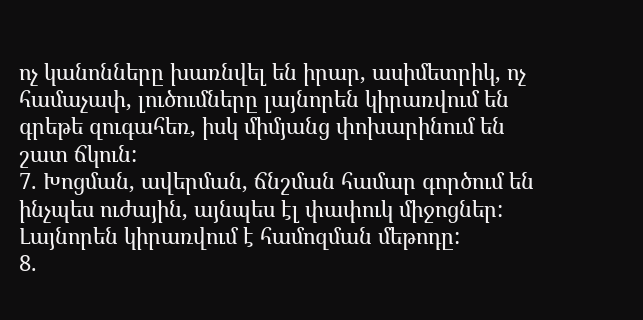ոչ կանոնները խառնվել են իրար, ասիմետրիկ, ոչ համաչափ, լուծումները լայնորեն կիրառվում են գրեթե զուգահեռ, իսկ միմյանց փոխարինում են շատ ճկուն:
7. Խոցման, ավերման, ճնշման համար գործում են ինչպես ուժային, այնպես էլ փափուկ միջոցներ: Լայնորեն կիրառվում է համոզման մեթոդը:
8.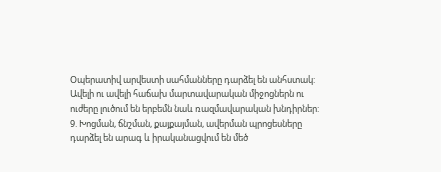Օպերատիվ արվեստի սահմանները դարձել են անհստակ: Ավելի ու ավելի հաճախ մարտավարական միջոցներն ու ուժերը լուծում են երբեմն նաև ռազմավարական խնդիրներ:
9. Խոցման, ճնշման, քայքայման, ավերման պրոցեսները դարձել են արագ և իրականացվում են մեծ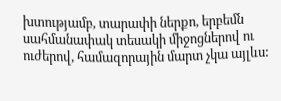խտությամբ, տարափի ներքո, երբեմն սահմանափակ տեսակի միջոցներով ու ուժերով, համազորային մարտ չկա այլևս: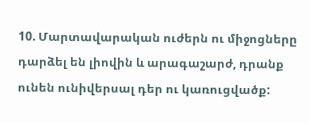10. Մարտավարական ուժերն ու միջոցները դարձել են լիովին և արագաշարժ, դրանք ունեն ունիվերսալ դեր ու կառուցվածք: